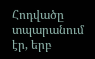Հոդվածը տպարանում էր, երբ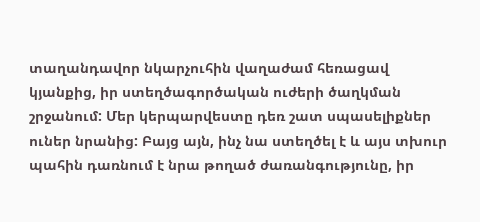տաղանդավոր նկարչուհին վաղաժամ հեռացավ կյանքից, իր ստեղծագործական ուժերի ծաղկման շրջանում: Մեր կերպարվեստը դեռ շատ սպասելիքներ ուներ նրանից: Բայց այն, ինչ նա ստեղծել է և այս տխուր պահին դառնում է նրա թողած ժառանգությունը, իր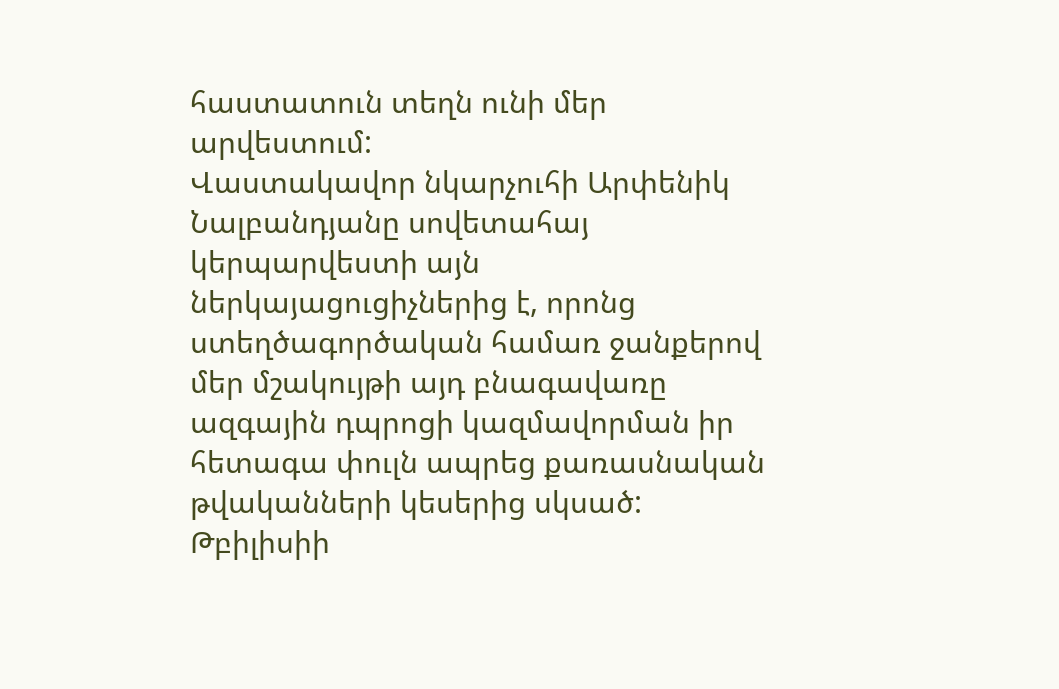հաստատուն տեղն ունի մեր արվեստում:
Վաստակավոր նկարչուհի Արփենիկ Նալբանդյանը սովետահայ կերպարվեստի այն ներկայացուցիչներից է, որոնց ստեղծագործական համառ ջանքերով մեր մշակույթի այդ բնագավառը ազգային դպրոցի կազմավորման իր հետագա փուլն ապրեց քառասնական թվականների կեսերից սկսած:
Թբիլիսիի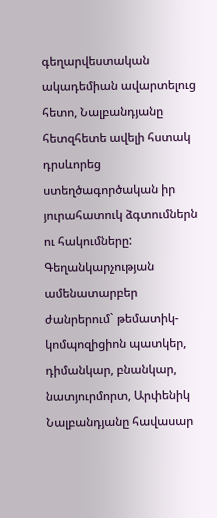գեղարվեստական ակադեմիան ավարտելուց հետո, Նալբանդյանը հետզհետե ավելի հստակ դրսևորեց ստեղծագործական իր յուրահատուկ ձգտումներն ու հակումները: Գեղանկարչության ամենատարբեր ժանրերում` թեմատիկ-կոմպոզիցիոն պատկեր, դիմանկար, բնանկար, նատյուրմորտ, Արփենիկ Նալբանդյանը հավասար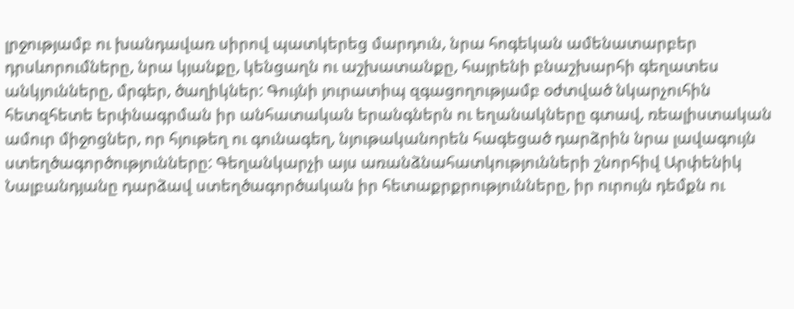լրջությամբ ու խանդավառ սիրով պատկերեց մարդուն, նրա հոգեկան ամենատարբեր դրսևորումները, նրա կյանքը, կենցաղն ու աշխատանքը, հայրենի բնաշխարհի գեղատես անկյունները, մրգեր, ծաղիկներ: Գույնի յուրատիպ զգացողությամբ օժտված նկարչուհին հետզհետե երփնագրման իր անհատական երանգներն ու եղանակները գտավ, ռեալիստական ամուր միջոցներ, որ հյութեղ ու գունագեղ, նյութականորեն հագեցած դարձրին նրա լավագույն ստեղծագործությունները: Գեղանկարչի այս առանձնահատկությունների շնորհիվ Արփենիկ Նալբանդյանը դարձավ ստեղծագործական իր հետաքրքրությունները, իր ուրույն դեմքն ու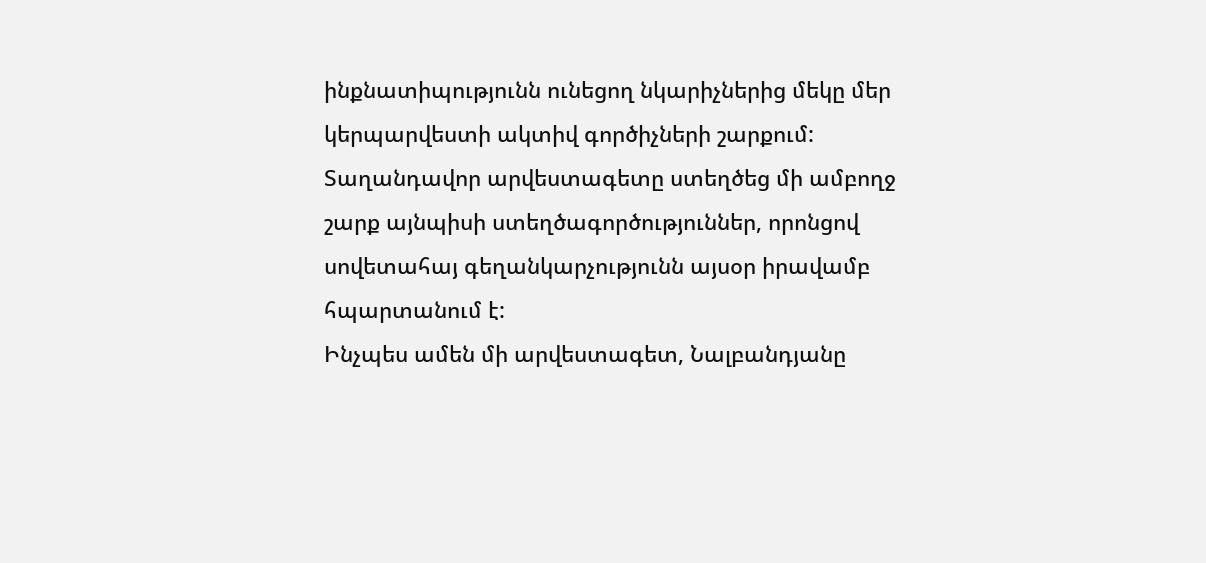ինքնատիպությունն ունեցող նկարիչներից մեկը մեր կերպարվեստի ակտիվ գործիչների շարքում: Տաղանդավոր արվեստագետը ստեղծեց մի ամբողջ շարք այնպիսի ստեղծագործություններ, որոնցով սովետահայ գեղանկարչությունն այսօր իրավամբ հպարտանում է:
Ինչպես ամեն մի արվեստագետ, Նալբանդյանը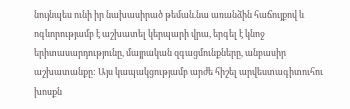նույնպես ունի իր նախասիրած թեման.նա առանձին հաճույքով և ոգևորությամբ է աշխատել կերպարի վրա, երգել է կնոջ երիտասարդությունը, մայրական զգացմունքները, անբասիր աշխատանքը: Այս կապակցությամբ արժե հիշել արվեստագիտուհու խոսքն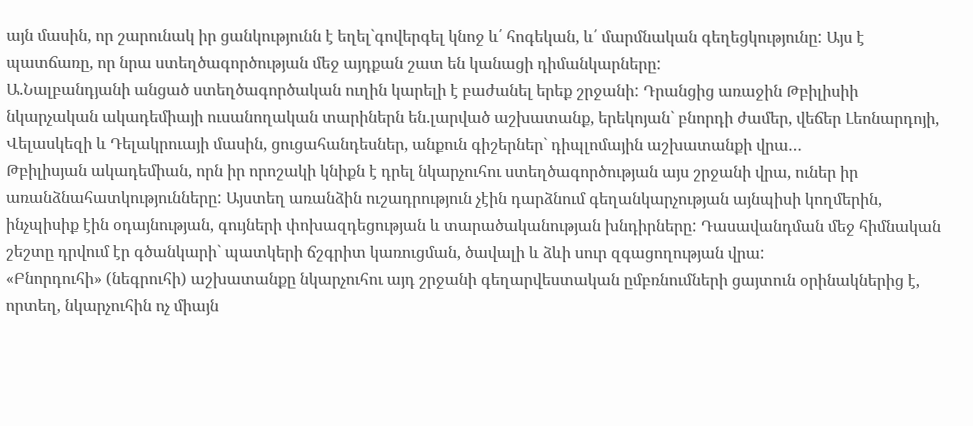այն մասին, որ շարունակ իր ցանկությունն է եղել`գովերգել կնոջ և՛ հոգեկան, և՛ մարմնական գեղեցկությունը: Այս է պատճառը, որ նրա ստեղծագործության մեջ այդքան շատ են կանացի դիմանկարները:
Ա.Նալբանդյանի անցած ստեղծագործական ուղին կարելի է բաժանել երեք շրջանի: Դրանցից առաջին Թբիլիսիի նկարչական ակադեմիայի ուսանողական տարիներն են.լարված աշխատանք, երեկոյան` բնորդի ժամեր, վեճեր Լեոնարդոյի, Վելասկեզի և Դելակրուայի մասին, ցուցահանդեսներ, անքուն գիշերներ` դիպլոմային աշխատանքի վրա…
Թբիլիսյան ակադեմիան, որն իր որոշակի կնիքն է դրել նկարչուհու ստեղծագործության այս շրջանի վրա, ուներ իր առանձնահատկությունները: Այստեղ առանձին ուշադրություն չէին դարձնում գեղանկարչության այնպիսի կողմերին, ինչպիսիք էին օդայնության, գույների փոխազդեցության և տարածականության խնդիրները: Դասավանդման մեջ հիմնական շեշտը դրվում էր գծանկարի` պատկերի ճշգրիտ կառուցման, ծավալի և ձևի սուր զգացողության վրա:
«Բնորդուհի» (նեգրուհի) աշխատանքը նկարչուհու այդ շրջանի գեղարվեստական ըմբռնումների ցայտուն օրինակներից է, որտեղ, նկարչուհին ոչ միայն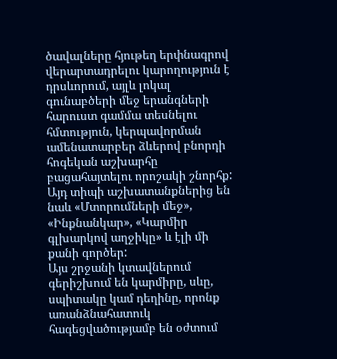ծավալները հյութեղ երփնագրով վերարտադրելու կարողություն է դրսևորում, այլև լոկալ գունաբծերի մեջ երանգների հարուստ գամմա տեսնելու հմտություն, կերպավորման ամենատարբեր ձևերով բնորդի հոգեկան աշխարհը բացահայտելու որոշակի շնորհք: Այդ տիպի աշխատանքներից են նաև «Մտորումների մեջ», «Ինքնանկար», «Կարմիր գլխարկով աղջիկը» և էլի մի քանի գործեր:
Այս շրջանի կտավներում գերիշխում են կարմիրը, սևը, սպիտակը կամ դեղինը, որոնք առանձնահատուկ հագեցվածությամբ են օժտում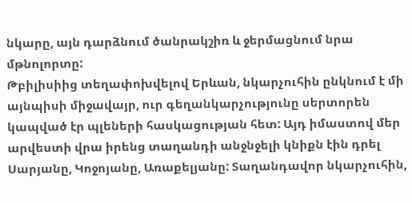նկարը, այն դարձնում ծանրակշիռ և ջերմացնում նրա մթնոլորտը:
Թբիլիսիից տեղափոխվելով Երևան, նկարչուհին ընկնում է մի այնպիսի միջավայր, ուր գեղանկարչությունը սերտորեն կապված էր պլեների հասկացության հետ: Այդ իմաստով մեր արվեստի վրա իրենց տաղանդի անջնջելի կնիքն էին դրել Սարյանը, Կոջոյանը, Առաքելյանը: Տաղանդավոր նկարչուհին,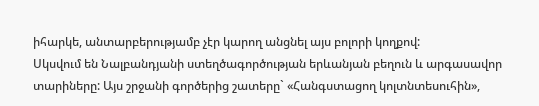իհարկե, անտարբերությամբ չէր կարող անցնել այս բոլորի կողքով:
Սկսվում են Նալբանդյանի ստեղծագործության երևանյան բեղուն և արգասավոր տարիները: Այս շրջանի գործերից շատերը` «Հանգստացող կոլտնտեսուհին»,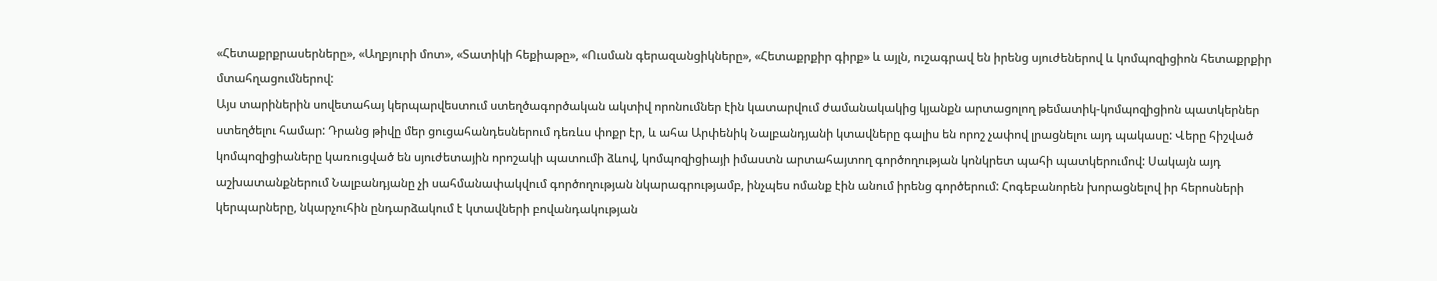«Հետաքրքրասերները», «Աղբյուրի մոտ», «Տատիկի հեքիաթը», «Ուսման գերազանցիկները», «Հետաքրքիր գիրք» և այլն, ուշագրավ են իրենց սյուժեներով և կոմպոզիցիոն հետաքրքիր մտահղացումներով:
Այս տարիներին սովետահայ կերպարվեստում ստեղծագործական ակտիվ որոնումներ էին կատարվում ժամանակակից կյանքն արտացոլող թեմատիկ-կոմպոզիցիոն պատկերներ ստեղծելու համար: Դրանց թիվը մեր ցուցահանդեսներում դեռևս փոքր էր, և ահա Արփենիկ Նալբանդյանի կտավները գալիս են որոշ չափով լրացնելու այդ պակասը: Վերը հիշված կոմպոզիցիաները կառուցված են սյուժետային որոշակի պատումի ձևով, կոմպոզիցիայի իմաստն արտահայտող գործողության կոնկրետ պահի պատկերումով: Սակայն այդ աշխատանքներում Նալբանդյանը չի սահմանափակվում գործողության նկարագրությամբ, ինչպես ոմանք էին անում իրենց գործերում: Հոգեբանորեն խորացնելով իր հերոսների կերպարները, նկարչուհին ընդարձակում է կտավների բովանդակության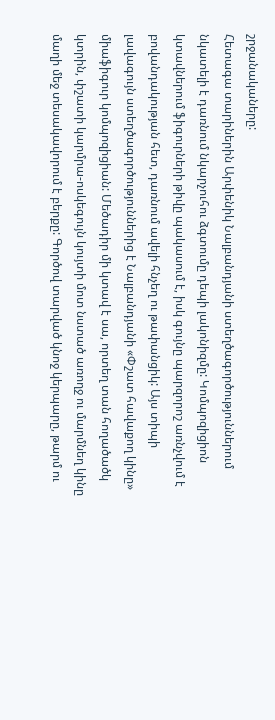շրջանակաները:
Հետագա տարիներին Արփենիկ Նալբանդյանի ստեղծագործություններում նկատելի է դառնում նկարչուհու ձգտումը դեպի լակոնիզմը: Կոմպոզիցիոն կտավներում ֆիգուրների թիվը պակասում է, իսկ գույնը պարզորոշ առնչվում է բովանդակության հետ, դառնում ավելի հնչեղ ու թափանցիկ: Այս տիպի լավագույն ստեղծագործություններից է Նալբանդյանի «Փշատ հավաքող կինը» միաֆիգուր կոմպոզիցիան: Մեծադիր մի կտավ է սա, որտեղ տան հողածածկ կտրին, փշատի կարմրա-ոսկեգույն կույտի մոտ նստած առողջ ու մարմնեղ կինը մաղի մեջ տեսակավորում է բերքը: Գործով տարված կնոջ կերպարը, թարմ ու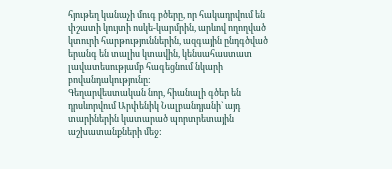հյութեղ կանաչի մուգ բծերը, որ հակադրվում են փշատի կույտի ոսկե-կարմրին, արևով ողողված կտուրի հարթություններին, ազգային ընդգծված երանգ են տալիս կտավին, կենսահաստատ լավատեսությամբ հագեցնում նկարի բովանդակությունը:
Գեղարվեստական նոր, հիանալի գծեր են դրսևորվում Արփենիկ Նալբանդյանի` այդ տարիներին կատարած պորտրետային աշխատանքների մեջ: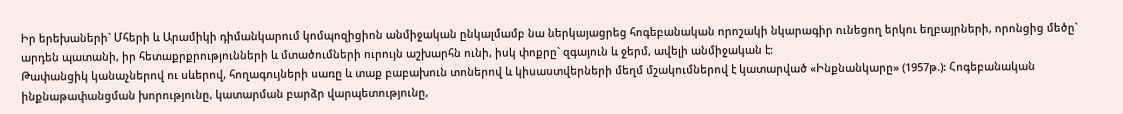Իր երեխաների` Մհերի և Արամիկի դիմանկարում կոմպոզիցիոն անմիջական ընկալմամբ նա ներկայացրեց հոգեբանական որոշակի նկարագիր ունեցող երկու եղբայրների, որոնցից մեծը` արդեն պատանի, իր հետաքրքրությունների և մտածումների ուրույն աշխարհն ունի, իսկ փոքրը` զգայուն և ջերմ, ավելի անմիջական է:
Թափանցիկ կանաչներով ու սևերով, հողագույների սառը և տաք բաբախուն տոներով և կիսաստվերների մեղմ մշակումներով է կատարված «Ինքնանկարը» (1957թ.): Հոգեբանական ինքնաթափանցման խորությունը, կատարման բարձր վարպետությունը,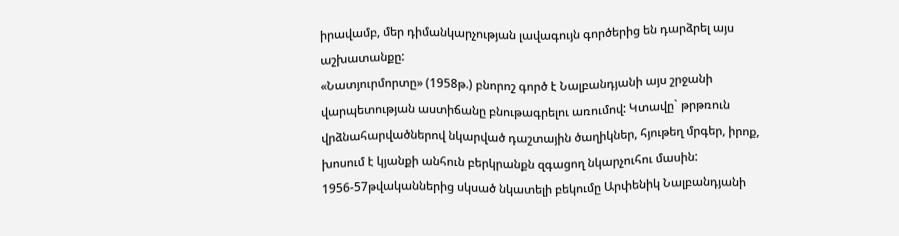իրավամբ, մեր դիմանկարչության լավագույն գործերից են դարձրել այս աշխատանքը:
«Նատյուրմորտը» (1958թ.) բնորոշ գործ է Նալբանդյանի այս շրջանի վարպետության աստիճանը բնութագրելու առումով: Կտավը` թրթռուն վրձնահարվածներով նկարված դաշտային ծաղիկներ, հյութեղ մրգեր, իրոք, խոսում է կյանքի անհուն բերկրանքն զգացող նկարչուհու մասին:
1956-57թվականներից սկսած նկատելի բեկումը Արփենիկ Նալբանդյանի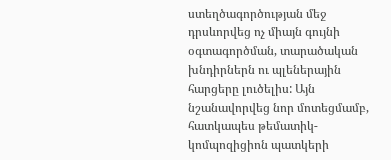ստեղծագործության մեջ դրսևորվեց ոչ միայն գույնի օգտագործման, տարածական խնդիրներն ու պլեներային հարցերը լուծելիս: Այն նշանավորվեց նոր մոտեցմամբ, հատկապես թեմատիկ-կոմպոզիցիոն պատկերի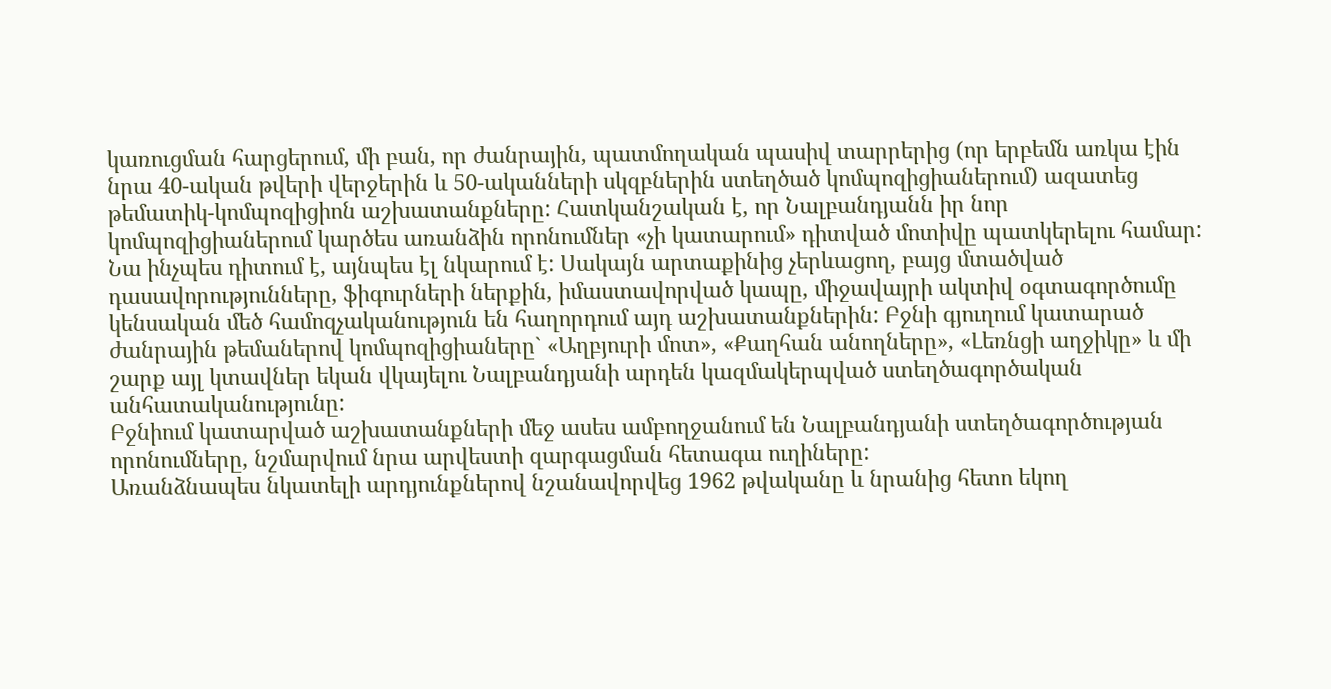կառուցման հարցերում, մի բան, որ ժանրային, պատմողական պասիվ տարրերից (որ երբեմն առկա էին նրա 40-ական թվերի վերջերին և 50-ականների սկզբներին ստեղծած կոմպոզիցիաներում) ազատեց թեմատիկ-կոմպոզիցիոն աշխատանքները: Հատկանշական է, որ Նալբանդյանն իր նոր կոմպոզիցիաներում կարծես առանձին որոնումներ «չի կատարում» դիտված մոտիվը պատկերելու համար: Նա ինչպես դիտում է, այնպես էլ նկարում է: Սակայն արտաքինից չերևացող, բայց մտածված դասավորությունները, ֆիգուրների ներքին, իմաստավորված կապը, միջավայրի ակտիվ օգտագործումը կենսական մեծ համոզչականություն են հաղորդում այդ աշխատանքներին: Բջնի գյուղում կատարած ժանրային թեմաներով կոմպոզիցիաները` «Աղբյուրի մոտ», «Քաղհան անողները», «Լեռնցի աղջիկը» և մի շարք այլ կտավներ եկան վկայելու Նալբանդյանի արդեն կազմակերպված ստեղծագործական անհատականությունը:
Բջնիում կատարված աշխատանքների մեջ ասես ամբողջանում են Նալբանդյանի ստեղծագործության որոնումները, նշմարվում նրա արվեստի զարգացման հետագա ուղիները:
Առանձնապես նկատելի արդյունքներով նշանավորվեց 1962 թվականը և նրանից հետո եկող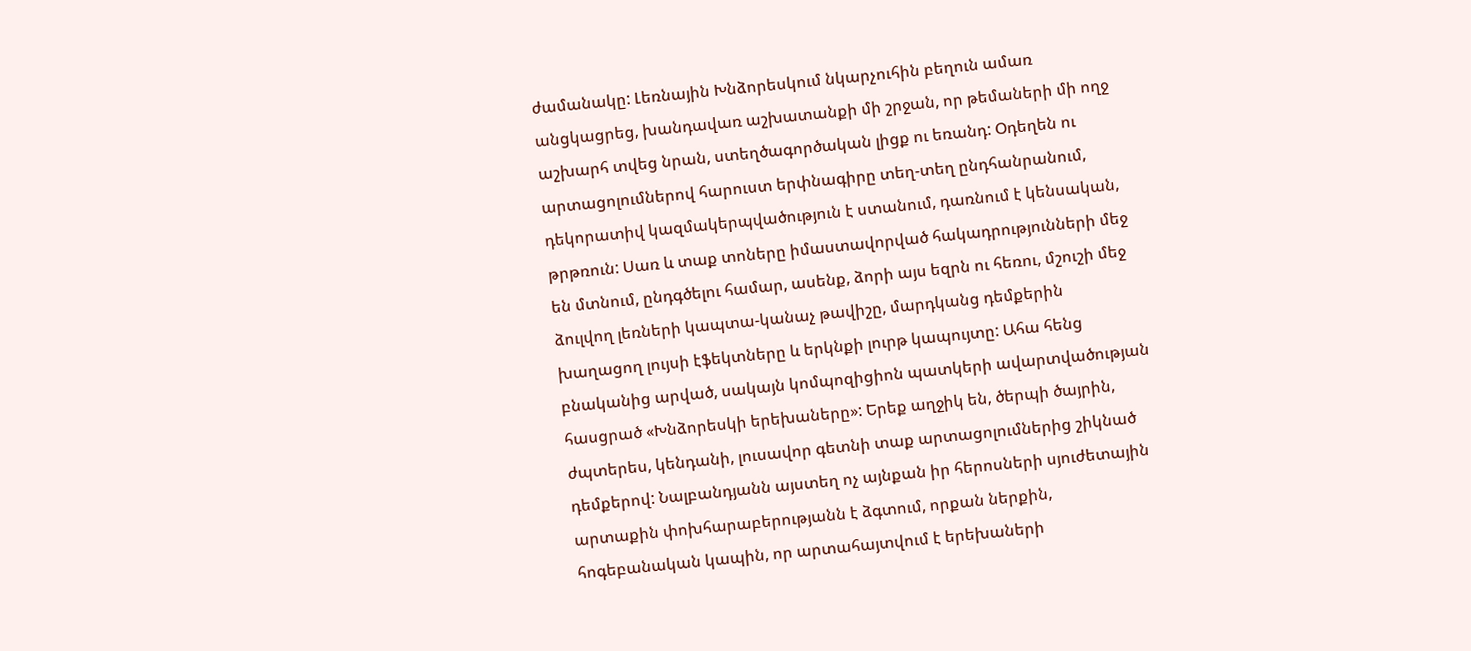ժամանակը: Լեռնային Խնձորեսկում նկարչուհին բեղուն ամառ անցկացրեց, խանդավառ աշխատանքի մի շրջան, որ թեմաների մի ողջ աշխարհ տվեց նրան, ստեղծագործական լիցք ու եռանդ: Օդեղեն ու արտացոլումներով հարուստ երփնագիրը տեղ-տեղ ընդհանրանում, դեկորատիվ կազմակերպվածություն է ստանում, դառնում է կենսական, թրթռուն: Սառ և տաք տոները իմաստավորված հակադրությունների մեջ են մտնում, ընդգծելու համար, ասենք, ձորի այս եզրն ու հեռու, մշուշի մեջ ձուլվող լեռների կապտա-կանաչ թավիշը, մարդկանց դեմքերին խաղացող լույսի էֆեկտները և երկնքի լուրթ կապույտը: Ահա հենց բնականից արված, սակայն կոմպոզիցիոն պատկերի ավարտվածության հասցրած «Խնձորեսկի երեխաները»: Երեք աղջիկ են, ծերպի ծայրին, ժպտերես, կենդանի, լուսավոր գետնի տաք արտացոլումներից շիկնած դեմքերով: Նալբանդյանն այստեղ ոչ այնքան իր հերոսների սյուժետային արտաքին փոխհարաբերությանն է ձգտում, որքան ներքին, հոգեբանական կապին, որ արտահայտվում է երեխաների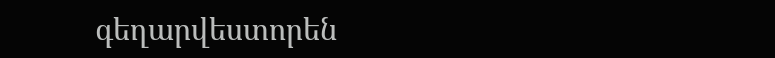գեղարվեստորեն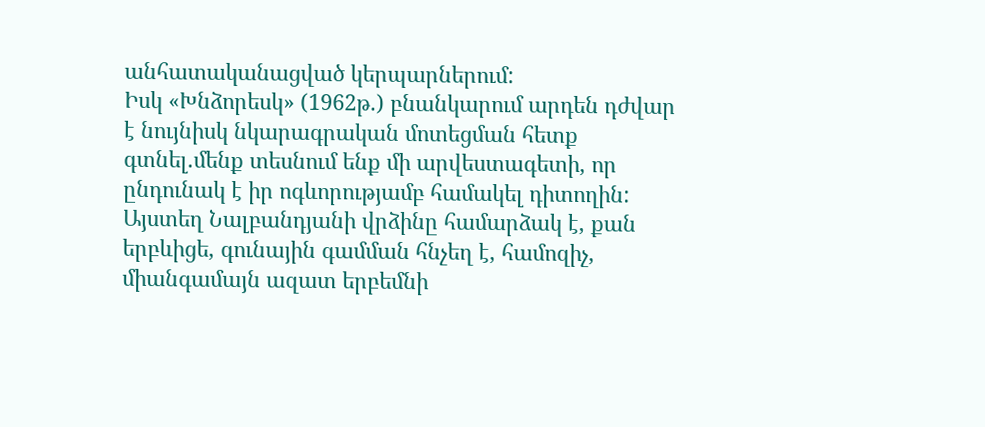անհատականացված կերպարներում:
Իսկ «Խնձորեսկ» (1962թ.) բնանկարում արդեն դժվար է նույնիսկ նկարագրական մոտեցման հետք գտնել.մենք տեսնում ենք մի արվեստագետի, որ ընդունակ է իր ոգևորությամբ համակել դիտողին: Այստեղ Նալբանդյանի վրձինը համարձակ է, քան երբևիցե, գունային գամման հնչեղ է, համոզիչ, միանգամայն ազատ երբեմնի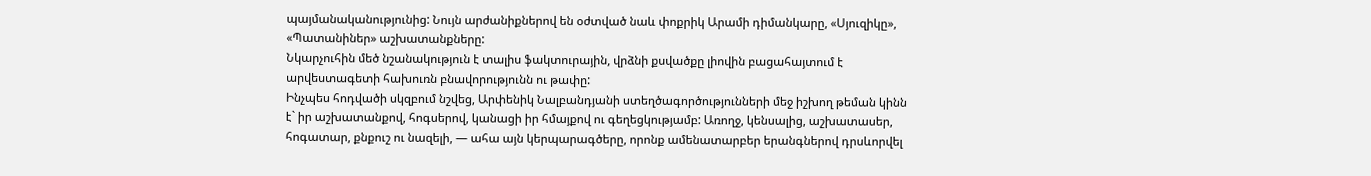պայմանականությունից: Նույն արժանիքներով են օժտված նաև փոքրիկ Արամի դիմանկարը, «Սյուզիկը», «Պատանիներ» աշխատանքները:
Նկարչուհին մեծ նշանակություն է տալիս ֆակտուրային, վրձնի քսվածքը լիովին բացահայտում է արվեստագետի հախուռն բնավորությունն ու թափը:
Ինչպես հոդվածի սկզբում նշվեց, Արփենիկ Նալբանդյանի ստեղծագործությունների մեջ իշխող թեման կինն է` իր աշխատանքով, հոգսերով, կանացի իր հմայքով ու գեղեցկությամբ: Առողջ, կենսալից, աշխատասեր, հոգատար, քնքուշ ու նազելի, — ահա այն կերպարագծերը, որոնք ամենատարբեր երանգներով դրսևորվել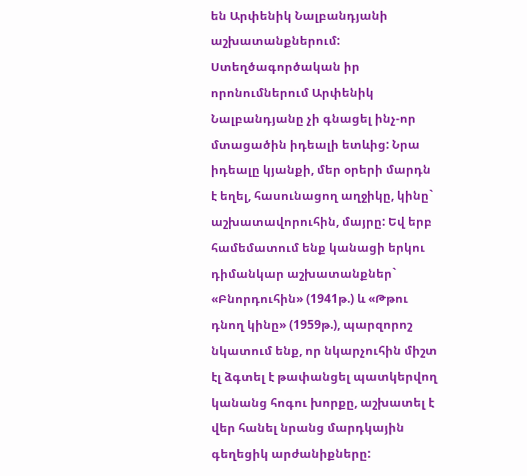են Արփենիկ Նալբանդյանի աշխատանքներում: Ստեղծագործական իր որոնումներում Արփենիկ Նալբանդյանը չի գնացել ինչ-որ մտացածին իդեալի ետևից: Նրա իդեալը կյանքի, մեր օրերի մարդն է եղել, հասունացող աղջիկը, կինը` աշխատավորուհին, մայրը: Եվ երբ համեմատում ենք կանացի երկու դիմանկար աշխատանքներ` «Բնորդուհին» (1941թ.) և «Թթու դնող կինը» (1959թ.), պարզորոշ նկատում ենք, որ նկարչուհին միշտ էլ ձգտել է թափանցել պատկերվող կանանց հոգու խորքը, աշխատել է վեր հանել նրանց մարդկային գեղեցիկ արժանիքները: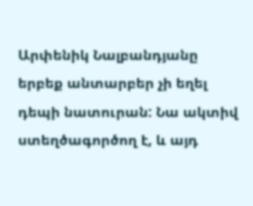Արփենիկ Նալբանդյանը երբեք անտարբեր չի եղել դեպի նատուրան: Նա ակտիվ ստեղծագործող է, և այդ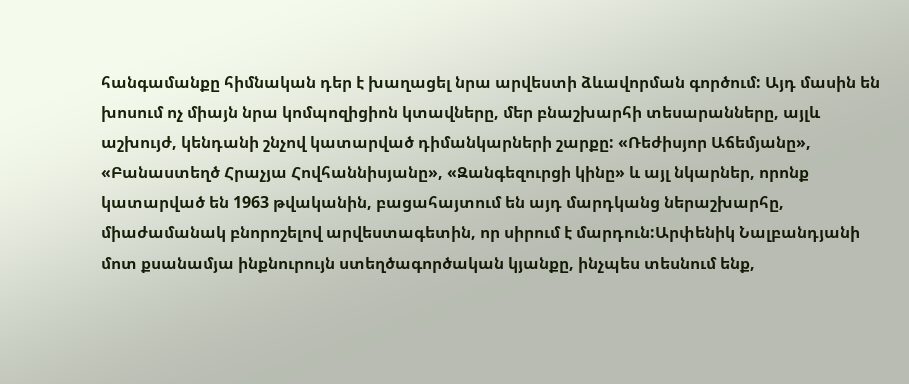հանգամանքը հիմնական դեր է խաղացել նրա արվեստի ձևավորման գործում: Այդ մասին են խոսում ոչ միայն նրա կոմպոզիցիոն կտավները, մեր բնաշխարհի տեսարանները, այլև աշխույժ, կենդանի շնչով կատարված դիմանկարների շարքը: «Ռեժիսյոր Աճեմյանը», «Բանաստեղծ Հրաչյա Հովհաննիսյանը», «Զանգեզուրցի կինը» և այլ նկարներ, որոնք կատարված են 1963 թվականին, բացահայտում են այդ մարդկանց ներաշխարհը, միաժամանակ բնորոշելով արվեստագետին, որ սիրում է մարդուն:Արփենիկ Նալբանդյանի մոտ քսանամյա ինքնուրույն ստեղծագործական կյանքը, ինչպես տեսնում ենք,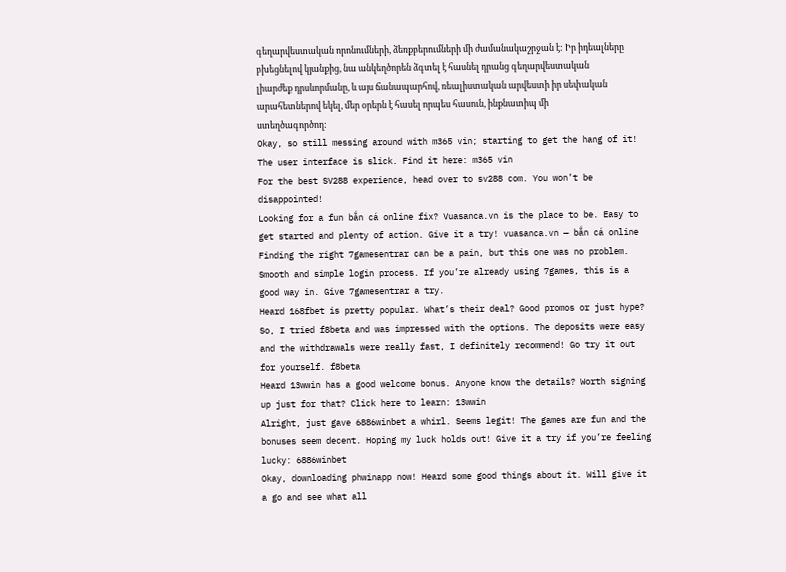գեղարվեստական որոնումների, ձեռքբերումների մի ժամանակաշրջան է: Իր իդեալները բխեցնելով կյանքից, նա անկեղծորեն ձգտել է հասնել դրանց գեղարվեստական լիարժեք դրսևորմանը, և այս ճանապարհով, ռեալիստական արվեստի իր սեփական արահետներով եկել, մեր օրերն է հասել որպես հասուն, ինքնատիպ մի ստեղծագործող:
Okay, so still messing around with m365 vin; starting to get the hang of it! The user interface is slick. Find it here: m365 vin
For the best SV288 experience, head over to sv288 com. You won’t be disappointed!
Looking for a fun bắn cá online fix? Vuasanca.vn is the place to be. Easy to get started and plenty of action. Give it a try! vuasanca.vn — bắn cá online
Finding the right 7gamesentrar can be a pain, but this one was no problem. Smooth and simple login process. If you’re already using 7games, this is a good way in. Give 7gamesentrar a try.
Heard 168fbet is pretty popular. What’s their deal? Good promos or just hype?
So, I tried f8beta and was impressed with the options. The deposits were easy and the withdrawals were really fast, I definitely recommend! Go try it out for yourself. f8beta
Heard 13wwin has a good welcome bonus. Anyone know the details? Worth signing up just for that? Click here to learn: 13wwin
Alright, just gave 6886winbet a whirl. Seems legit! The games are fun and the bonuses seem decent. Hoping my luck holds out! Give it a try if you’re feeling lucky: 6886winbet
Okay, downloading phwinapp now! Heard some good things about it. Will give it a go and see what all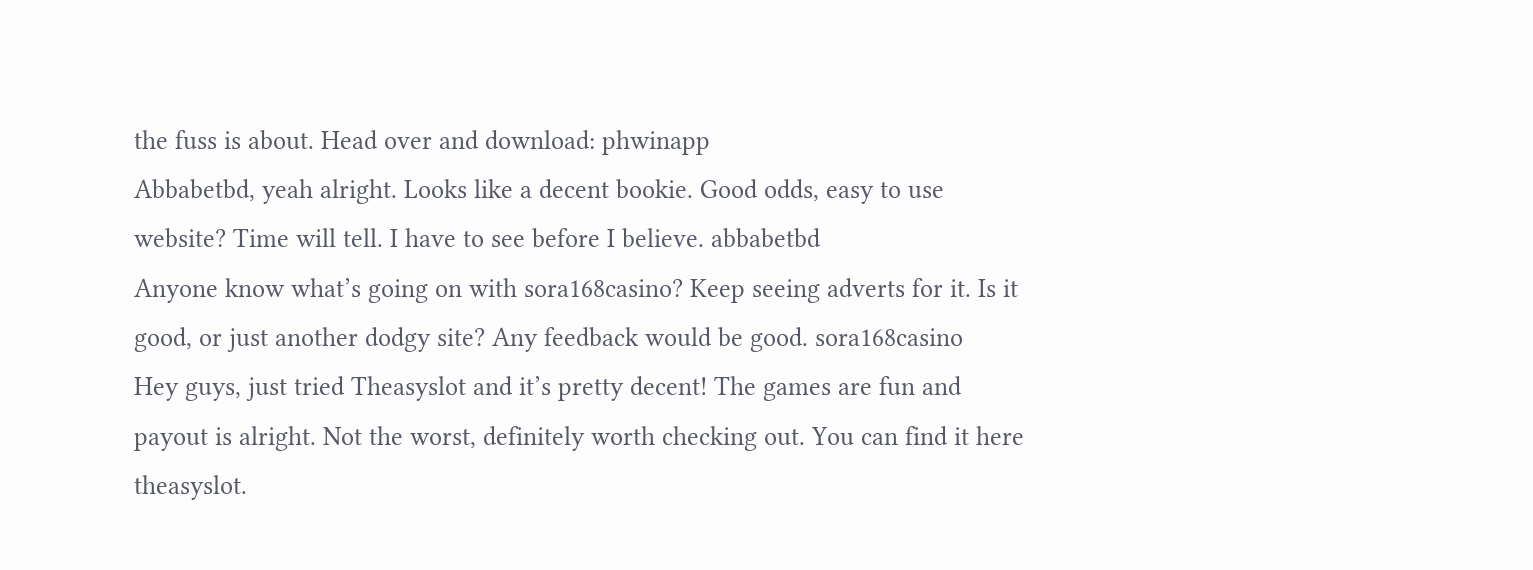the fuss is about. Head over and download: phwinapp
Abbabetbd, yeah alright. Looks like a decent bookie. Good odds, easy to use website? Time will tell. I have to see before I believe. abbabetbd
Anyone know what’s going on with sora168casino? Keep seeing adverts for it. Is it good, or just another dodgy site? Any feedback would be good. sora168casino
Hey guys, just tried Theasyslot and it’s pretty decent! The games are fun and payout is alright. Not the worst, definitely worth checking out. You can find it here theasyslot.